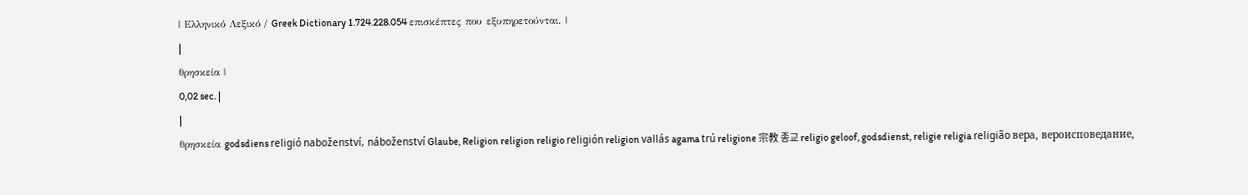| Ελληνικό Λεξικό / Greek Dictionary 1.724.228.054 επισκέπτες που εξυπηρετούνται. |
|
θρησκεία |
0,02 sec. |
|
θρησκεία godsdiens religió naboženství, náboženství Glaube, Religion religion religio religión religion vallás agama trú religione 宗教 종교 religio geloof, godsdienst, religie religia religião вера, вероисповедание,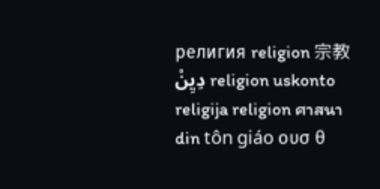религия religion 宗教 دِيِنْ religion uskonto religija religion ศาสนา din tôn giáo ουσ θ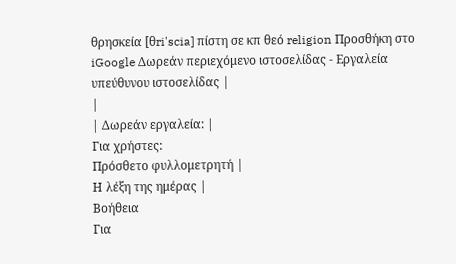θρησκεία [θri'scia] πίστη σε κπ θεό religion Προσθήκη στο iGoogle Δωρεάν περιεχόμενο ιστοσελίδας - Εργαλεία υπεύθυνου ιστοσελίδας |
|
| Δωρεάν εργαλεία: |
Για χρήστες:
Πρόσθετο φυλλομετρητή |
Η λέξη της ημέρας |
Βοήθεια
Για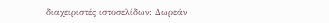διαχειριστές ιστοσελίδων: Δωρεάν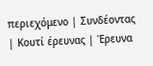περιεχόμενο | Συνδέοντας | Κουτί έρευνας | Έρευνα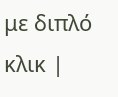με διπλό κλικ |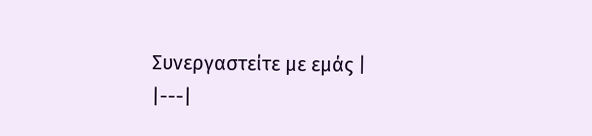Συνεργαστείτε με εμάς |
|---|